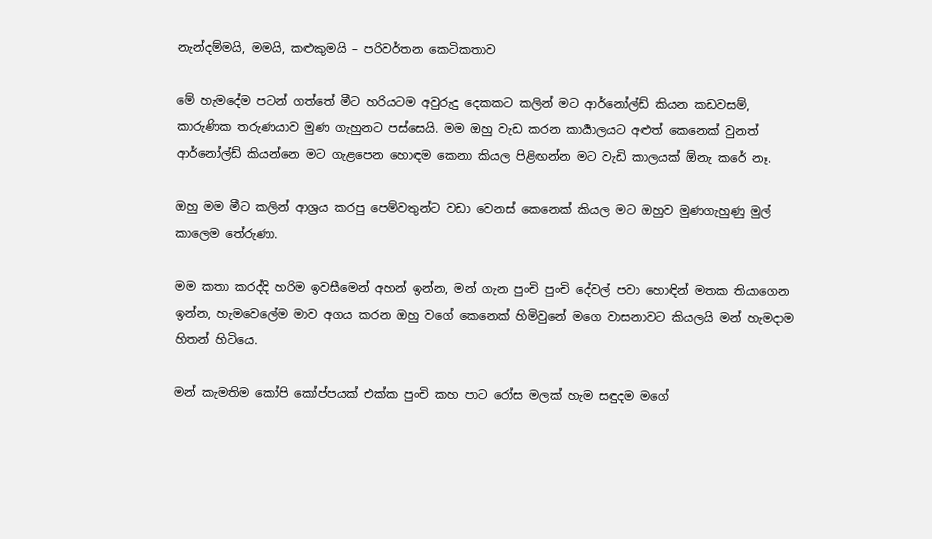නැන්දම්මයි, මමයි, කළුකුමයි – පරිවර්තන කෙටිකතාව

මේ හැමදේම පටන් ගත්තේ මීට හරියටම අවුරුදු දෙකකට කලින් මට ආර්නෝල්ඩ් කියන කඩවසම්, කාරුණික තරුණයාව මුණ ගැහුනට පස්සෙයි. මම ඔහු වැඩ කරන කාර්‍යාලයට අළුත් කෙනෙක් වුනත් ආර්නෝල්ඩ් කියන්නෙ මට ගැළපෙන හොඳම කෙනා කියල පිළිඟන්න මට වැඩි කාලයක් ඕනැ කරේ නෑ.

ඔහු මම මීට කලින් ආශ්‍රය කරපු පෙම්වතුන්ට වඩා වෙනස් කෙනෙක් කියල මට ඔහුව මුණගැහුණු මුල් කාලෙම තේරුණා.

මම කතා කරද්දි හරිම ඉවසීමෙන් අහන් ඉන්න, මන් ගැන පුංචි පුංචි දේවල් පවා හොඳින් මතක තියාගෙන ඉන්න, හැමවෙලේම මාව අගය කරන ඔහු වගේ කෙනෙක් හිමිවුනේ මගෙ වාසනාවට කියලයි මන් හැමදාම හිතන් හිටියෙ.

මන් කැමතිම කෝපි කෝප්පයක් එක්ක පුංචි කහ පාට රෝස මලක් හැම සඳුදම මගේ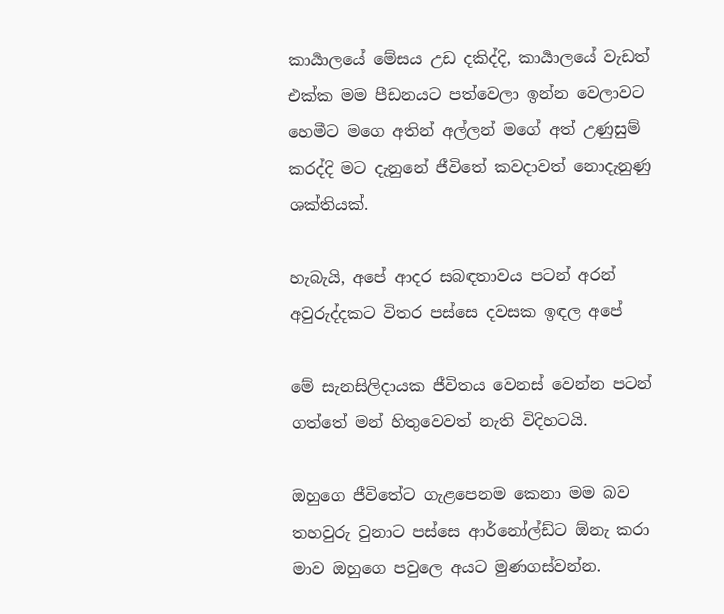කාර්‍යාලයේ මේසය උඩ දකිද්දි, කාර්‍යාලයේ වැඩත් එක්ක මම පීඩනයට පත්වෙලා ඉන්න වෙලාවට හෙමීට මගෙ අතින් අල්ලන් මගේ අත් උණුසුම් කරද්දි මට දැනුනේ ජීවිතේ කවදාවත් නොදැනුණු ශක්තියක්.

හැබැයි, අපේ ආදර සබඳතාවය පටන් අරන් අවුරුද්දකට විතර පස්සෙ දවසක ඉඳල අපේ

මේ සැනසිලිදායක ජීවිතය වෙනස් වෙන්න පටන් ගත්තේ මන් හිතුවෙවත් නැති විදිහටයි.

ඔහුගෙ ජීවිතේට ගැළපෙනම කෙනා මම බව තහවුරු වුනාට පස්සෙ ආර්නෝල්ඩ්ට ඕනැ කරා මාව ඔහුගෙ පවුලෙ අයට මුණගස්වන්න.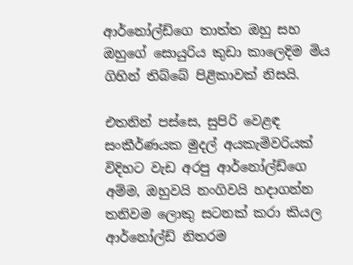ආර්නෝල්ඩ්ගෙ තාත්ත ඔහු සහ ඔහුගේ සොයුරිය කුඩා කාලෙදිම මිය ගිහින් තිබ්බේ පිළිකාවක් නිසයි.

එතනින් පස්සෙ, සුපිරි වෙළඳ සංකීර්ණයක මුදල් අයකැමිවරියක් විදිහට වැඩ අරපු ආර්නෝල්ඩ්ගෙ අම්ම, ඔහුවයි නංගිවයි හදාගන්න තනිවම ලොකු සටනක් කරා කියල ආර්නෝල්ඩ් නිතරම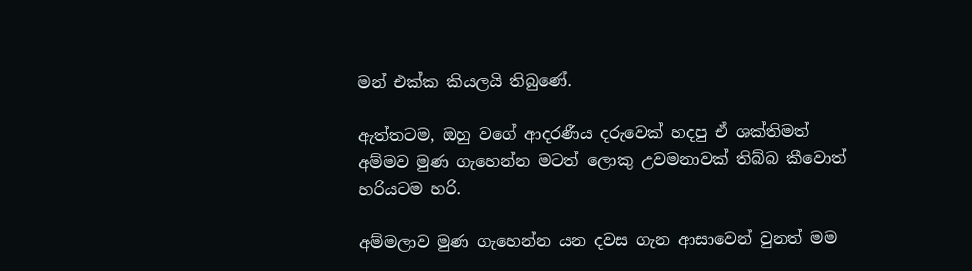මන් එක්ක කියලයි තිබුණේ.

ඇත්තටම, ඔහු වගේ ආදරණීය දරුවෙක් හදපු ඒ ශක්තිමත් අම්මව මුණ ගැහෙන්න මටත් ලොකු උවමනාවක් තිබ්බ කීවොත් හරියටම හරි.

අම්මලාව මුණ ගැහෙන්න යන දවස ගැන ආසාවෙන් වුනත් මම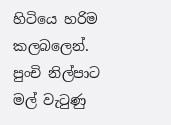හිටියෙ හරිම කලබලෙන්. පුංචි නිල්පාට මල් වැටුණු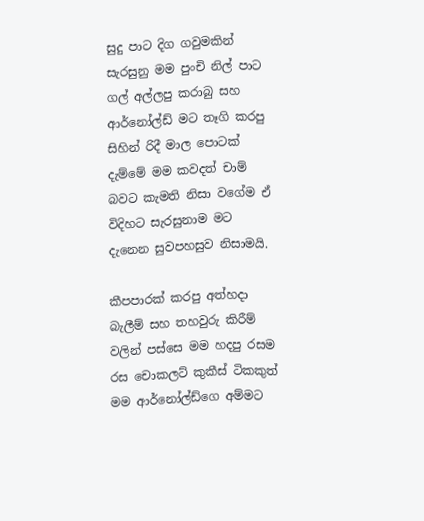සුදු පාට දිග ගවුමකින් සැරසුනු මම පුංචි නිල් පාට ගල් අල්ලපු කරාබු සහ ආර්නෝල්ඩ් මට තෑගි කරපු සිහින් රිදී මාල පොටක් දැම්මේ මම කවදත් චාම් බවට කැමති නිසා වගේම ඒ විදිහට සැරසුනාම මට දැනෙන සුවපහසුව නිසාමයි.

කීපපාරක් කරපු අත්හදා බැලීම් සහ තහවුරු කිරීම් වලින් පස්සෙ මම හදපු රසම රස චොකලට් කුකීස් ටිකකුත් මම ආර්නෝල්ඩ්ගෙ අම්මට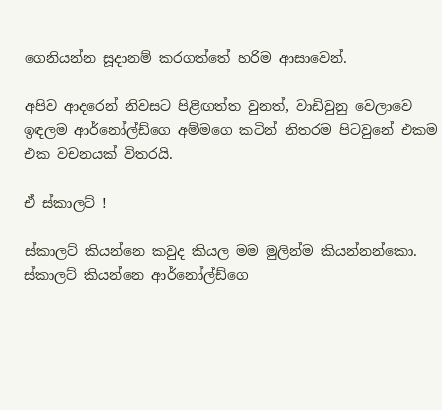ගෙනියන්න සූදානම් කරගත්තේ හරිම ආසාවෙන්.

අපිව ආදරෙන් නිවසට පිළිඟත්ත වුනත්, වාඩිවුනු වෙලාවෙ ඉඳලම ආර්නෝල්ඩ්ගෙ අම්මගෙ කටින් නිතරම පිටවුනේ එකම එක වචනයක් විතරයි.

ඒ ස්කාලට් !

ස්කාලට් කියන්නෙ කවුද කියල මම මුලින්ම කියන්නන්කො. ස්කාලට් කියන්නෙ ආර්නෝල්ඩ්ගෙ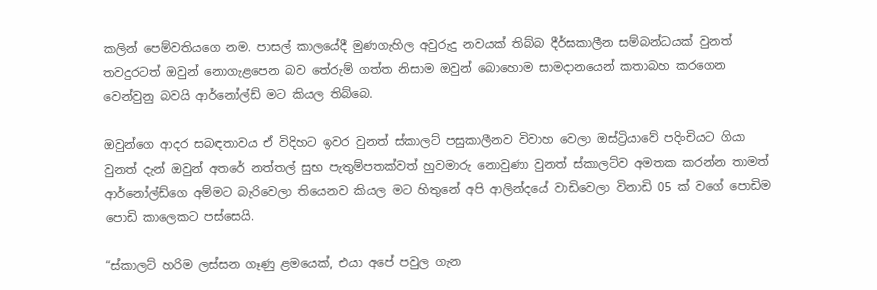කලින් පෙම්වතියගෙ නම. පාසල් කාලයේදී මුණගැහිල අවුරුදු නවයක් තිබ්බ දීර්ඝකාලීන සම්බන්ධයක් වුනත් තවදුරටත් ඔවුන් නොගැළපෙන බව තේරුම් ගත්ත නිසාම ඔවුන් බොහොම සාමදානයෙන් කතාබහ කරගෙන වෙන්වුනු බවයි ආර්නෝල්ඩ් මට කියල තිබ්බෙ.

ඔවුන්ගෙ ආදර සබඳතාවය ඒ විදිහට ඉවර වුනත් ස්කාලට් පසුකාලීනව විවාහ වෙලා ඔස්ට්‍රියාවේ පදිංචියට ගියා වුනත් දැන් ඔවුන් අතරේ නත්තල් සුභ පැතුම්පතක්වත් හුවමාරු නොවුණා වුනත් ස්කාලට්ව අමතක කරන්න තාමත් ආර්නෝල්ඩ්ගෙ අම්මට බැරිවෙලා තියෙනව කියල මට හිතුනේ අපි ආලින්දයේ වාඩිවෙලා විනාඩි 05 ක් වගේ පොඩිම පොඩි කාලෙකට පස්සෙයි.

“ස්කාලට් හරිම ලස්සන ගෑණු ළමයෙක්, එයා අපේ පවුල ගැන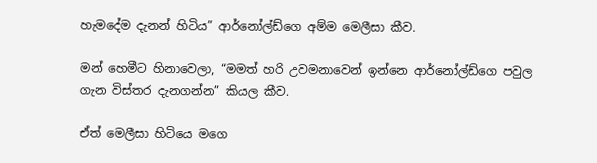හැමදේම දැනන් හිටිය” ආර්නෝල්ඩ්ගෙ අම්ම මෙලීසා කීව.

මන් හෙමීට හිනාවෙලා, “මමත් හරි උවමනාවෙන් ඉන්නෙ ආර්නෝල්ඩ්ගෙ පවුල ගැන විස්තර දැනගන්න” කියල කීව.

ඒත් මෙලීසා හිටියෙ මගෙ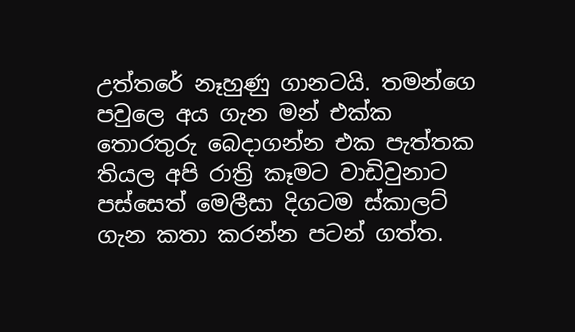උත්තරේ නෑහුණු ගානටයි. තමන්ගෙ පවුලෙ අය ගැන මන් එක්ක තොරතුරු බෙදාගන්න එක පැත්තක තියල අපි රාත්‍රි කෑමට වාඩිවුනාට පස්සෙත් මෙලීසා දිගටම ස්කාලට් ගැන කතා කරන්න පටන් ගත්ත.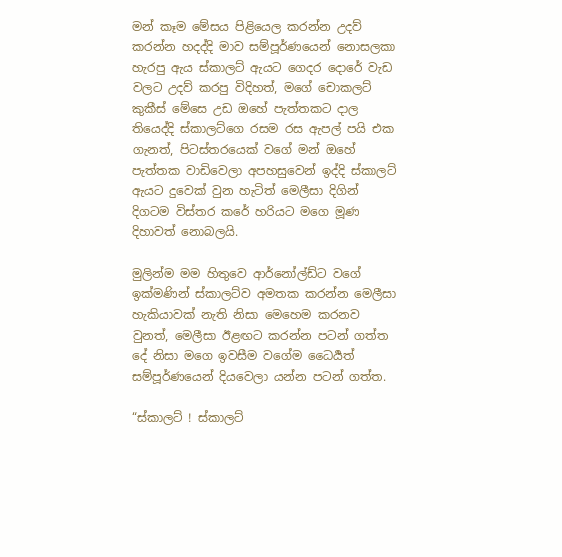මන් කෑම මේසය පිළියෙල කරන්න උදව් කරන්න හදද්දි මාව සම්පූර්ණයෙන් නොසලකා හැරපු ඇය ස්කාලට් ඇයට ගෙදර දොරේ වැඩ වලට උදව් කරපු විදිහත්, මගේ චොකලට් කුකීස් මේසෙ උඩ ඔහේ පැත්තකට දාල තියෙද්දි ස්කාලට්ගෙ රසම රස ඇපල් පයි එක ගැනත්, පිටස්තරයෙක් වගේ මන් ඔහේ පැත්තක වාඩිවෙලා අපහසුවෙන් ඉද්දි ස්කාලට් ඇයට දුවෙක් වුන හැටිත් මෙලීසා දිගින් දිගටම විස්තර කරේ හරියට මගෙ මූණ දිහාවත් නොබලයි.

මුලින්ම මම හිතුවෙ ආර්නෝල්ඩ්ට වගේ ඉක්මණින් ස්කාලට්ව අමතක කරන්න මෙලීසා හැකියාවක් නැති නිසා මෙහෙම කරනව වුනත්, මෙලීසා ඊළඟට කරන්න පටන් ගත්ත දේ නිසා මගෙ ඉවසීම වගේම ධෛර්‍යත් සම්පූර්ණයෙන් දියවෙලා යන්න පටන් ගත්ත.

“ස්කාලට් ! ස්කාලට්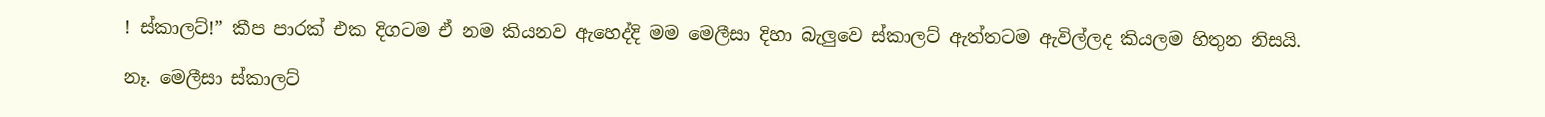! ස්කාලට්!” කීප පාරක් එක දිගටම ඒ නම කියනව ඇහෙද්දි මම මෙලීසා දිහා බැලුවෙ ස්කාලට් ඇත්තටම ඇවිල්ලද කියලම හිතුන නිසයි.

නෑ. මෙලීසා ස්කාලට්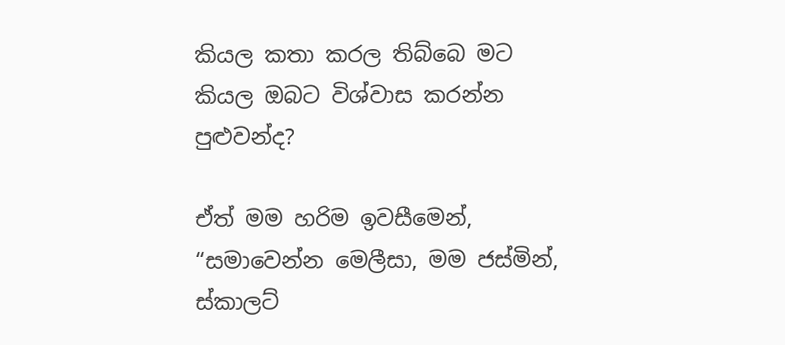කියල කතා කරල තිබ්බෙ මට කියල ඔබට විශ්වාස කරන්න පුළුවන්ද?

ඒත් මම හරිම ඉවසීමෙන්, “සමාවෙන්න මෙලීසා, මම ජස්මින්, ස්කාලට්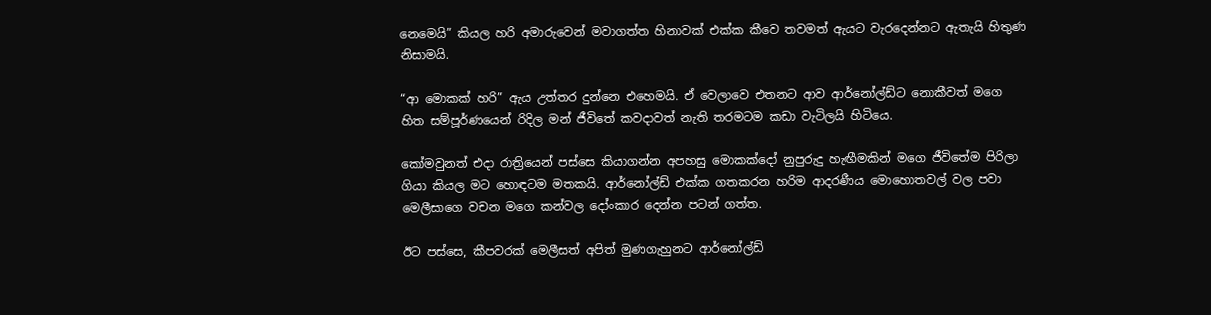නෙමෙයි” කියල හරි අමාරුවෙන් මවාගත්ත හිනාවක් එක්ක කීවෙ තවමත් ඇයට වැරදෙන්නට ඇතැයි හිතුණ නිසාමයි.

“ආ මොකක් හරි” ඇය උත්තර දුන්නෙ එහෙමයි. ඒ වෙලාවෙ එතනට ආව ආර්නෝල්ඩ්ට නොකීවත් මගෙ හිත සම්පූර්ණයෙන් රිදිල මන් ජීවිතේ කවදාවත් නැති තරමටම කඩා වැටිලයි හිටියෙ.

කෝමවුනත් එදා රාත්‍රියෙන් පස්සෙ කියාගන්න අපහසු මොකක්දෝ නුපුරුදු හැඟීමකින් මගෙ ජීවිතේම පිරිලා ගියා කියල මට හොඳටම මතකයි. ආර්නෝල්ඩ් එක්ක ගතකරන හරිම ආදරණීය මොහොතවල් වල පවා මෙලීසාගෙ වචන මගෙ කන්වල දෝංකාර දෙන්න පටන් ගත්ත.

ඊට පස්සෙ, කීපවරක් මෙලීසත් අපිත් මුණගැහුනට ආර්නෝල්ඩ්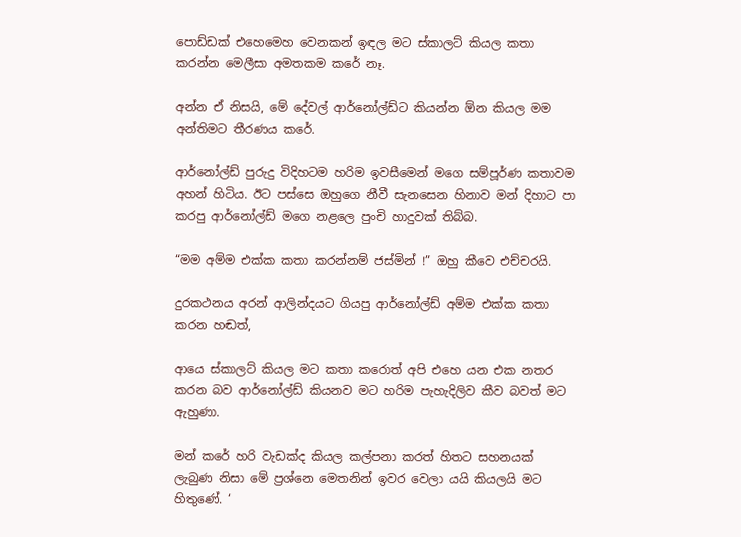පොඩ්ඩක් එහෙමෙහ වෙනකන් ඉඳල මට ස්කාලට් කියල කතා කරන්න මෙලීසා අමතකම කරේ නෑ.

අන්න ඒ නිසයි, මේ දේවල් ආර්නෝල්ඩ්ට කියන්න ඕන කියල මම අන්තිමට තීරණය කරේ.

ආර්නෝල්ඩ් පුරුදු විදිහටම හරිම ඉවසීමෙන් මගෙ සම්පූර්ණ කතාවම අහන් හිටිය. ඊට පස්සෙ ඔහුගෙ නීවී සැනසෙන හිනාව මන් දිහාට පා කරපු ආර්නෝල්ඩ් මගෙ නළලෙ පුංචි හාදුවක් තිබ්බ.

“මම අම්ම එක්ක කතා කරන්නම් ජස්මින් !” ඔහු කීවෙ එච්චරයි.

දුරකථනය අරන් ආලින්දයට ගියපු ආර්නෝල්ඩ් අම්ම එක්ක කතා කරන හඬත්,

ආයෙ ස්කාලට් කියල මට කතා කරොත් අපි එහෙ යන එක නතර කරන බව ආර්නෝල්ඩ් කියනව මට හරිම පැහැදිලිව කීව බවත් මට ඇහුණා.

මන් කරේ හරි වැඩක්ද කියල කල්පනා කරත් හිතට සහනයක් ලැබුණ නිසා මේ ප්‍රශ්නෙ මෙතනින් ඉවර වෙලා යයි කියලයි මට හිතුණේ. ‘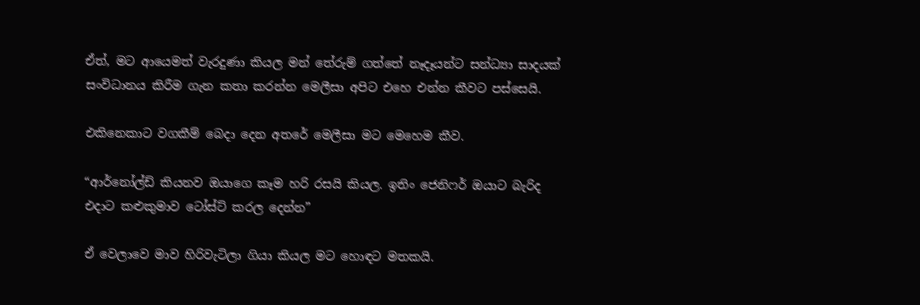ඒත්, මට ආයෙමත් වැරදුණා කියල මන් තේරුම් ගත්තේ නෑදෑයන්ට සන්ධ්‍යා සාදයක් සංවිධානය කිරීම ගැන කතා කරන්න මෙලීසා අපිට එහෙ එන්න කීවට පස්සෙයි.

එකිනෙකාට වගකීම් බෙදා දෙන අතරේ මෙලීසා මට මෙහෙම කීව.

“ආර්නෝල්ඩ් කියනව ඔයාගෙ කෑම හරි රසයි කියල. ඉතිං ජෙනිෆර් ඔයාට බැරිද එදාට කළුකුමාව ටෝස්ට් කරල දෙන්න”

ඒ වෙලාවෙ මාව හිරිවැටිලා ගියා කියල මට හොඳට මතකයි.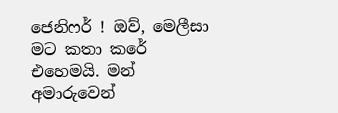ජෙනිෆර් ! ඔව්, මෙලීසා මට කතා කරේ එහෙමයි. මන් අමාරුවෙන්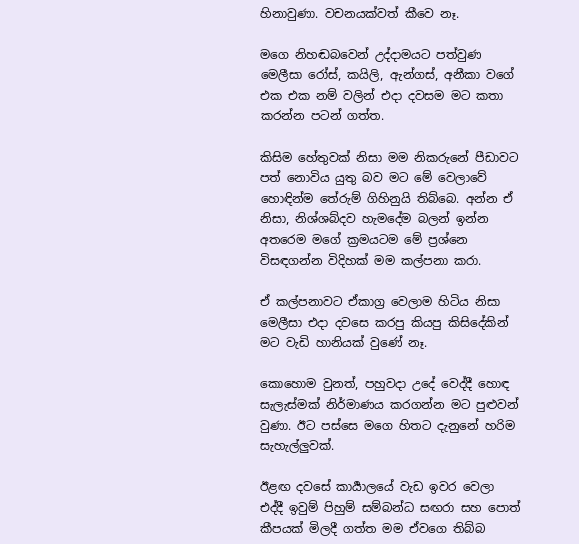හිනාවුණා. වචනයක්වත් කීවෙ නෑ.

මගෙ නිහඬබවෙන් උද්දාමයට පත්වුණ මෙලීසා රෝස්, කයිලි, ඇන්ගස්, අනීකා වගේ එක එක නම් වලින් එදා දවසම මට කතා කරන්න පටන් ගත්ත.

කිසිම හේතුවක් නිසා මම නිකරුනේ පීඩාවට පත් නොවිය යුතු බව මට මේ වෙලාවේ හොඳින්ම තේරුම් ගිහිනුයි තිබ්බෙ. අන්න ඒ නිසා, නිශ්ශබ්දව හැමදේම බලන් ඉන්න අතරෙම මගේ ක්‍රමයටම මේ ප්‍රශ්නෙ විසඳගන්න විදිහක් මම කල්පනා කරා.

ඒ කල්පනාවට ඒකාග්‍ර වෙලාම හිටිය නිසා මෙලීසා එදා දවසෙ කරපු කියපු කිසිදේකින් මට වැඩි හානියක් වුණේ නෑ.

කොහොම වුනත්, පහුවදා උදේ වෙද්දී හොඳ සැලැස්මක් නිර්මාණය කරගන්න මට පුළුවන් වුණා. ඊට පස්සෙ මගෙ හිතට දැනුනේ හරිම සැහැල්ලුවක්.

ඊළඟ දවසේ කාර්‍යාලයේ වැඩ ඉවර වෙලා එද්දී ඉවුම් පිහුම් සම්බන්ධ සඟරා සහ පොත් කීපයක් මිලදී ගත්ත මම ඒවගෙ තිබ්බ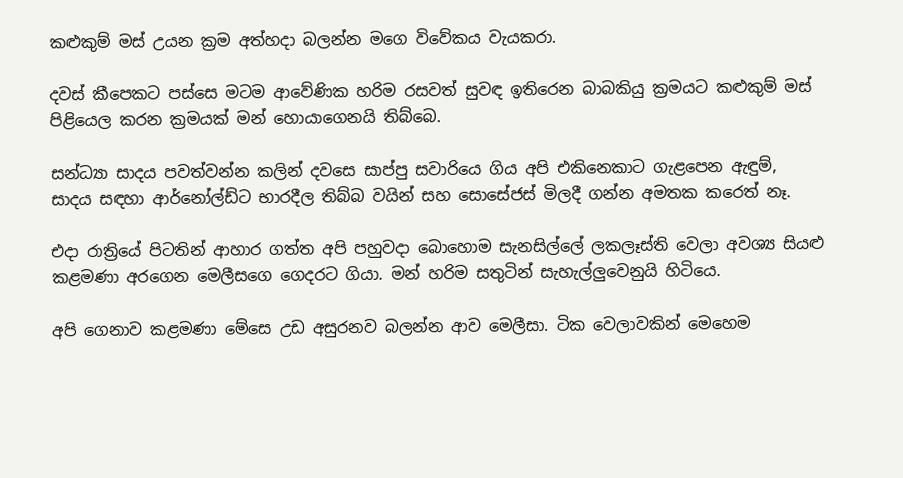කළුකුම් මස් උයන ක්‍රම අත්හදා බලන්න මගෙ විවේකය වැයකරා.

දවස් කීපෙකට පස්සෙ මටම ආවේණික හරිම රසවත් සුවඳ ඉතිරෙන බාබකියු ක්‍රමයට කළුකුම් මස් පිළියෙල කරන ක්‍රමයක් මන් හොයාගෙනයි තිබ්බෙ.

සන්ධ්‍යා සාදය පවත්වන්න කලින් දවසෙ සාප්පු සවාරියෙ ගිය අපි එකිනෙකාට ගැළපෙන ඇඳුම්, සාදය සඳහා ආර්නෝල්ඩ්ට භාරදීල තිබ්බ වයින් සහ සොසේජස් මිලදී ගන්න අමතක කරෙත් නෑ.

එදා රාත්‍රියේ පිටතින් ආහාර ගත්ත අපි පහුවදා බොහොම සැනසිල්ලේ ලකලෑස්ති වෙලා අවශ්‍ය සියළු කළමණා අරගෙන මෙලීසගෙ ගෙදරට ගියා. මන් හරිම සතුටින් සැහැල්ලුවෙනුයි හිටියෙ.

අපි ගෙනාව කළමණා මේසෙ උඩ අසුරනව බලන්න ආව මෙලීසා. ටික වෙලාවකින් මෙහෙම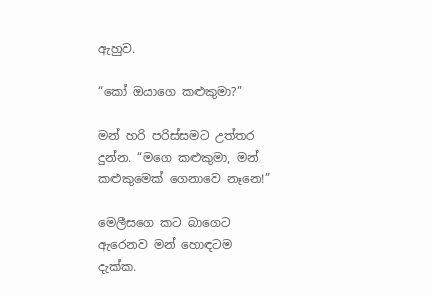ඇහුව.

“කෝ ඔයාගෙ කළුකුමා?”

මන් හරි පරිස්සමට උත්තර දුන්න. “මගෙ කළුකුමා, මන් කළුකුමෙක් ගෙනාවෙ නෑනෙ!”

මෙලීසගෙ කට බාගෙට ඇරෙනව මන් හොඳටම දැක්ක.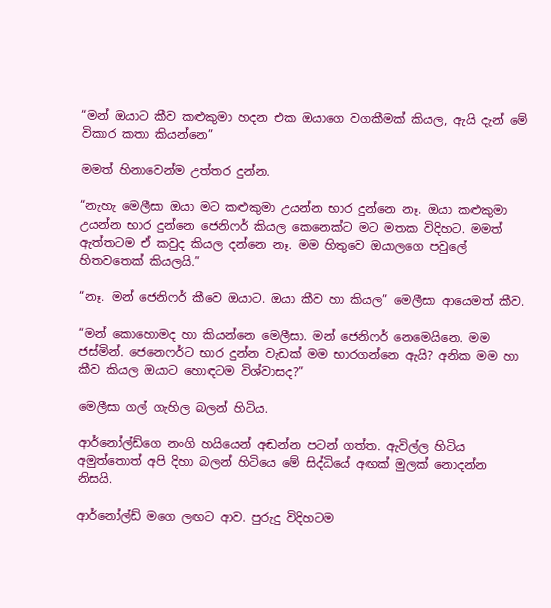“මන් ඔයාට කීව කළුකුමා හදන එක ඔයාගෙ වගකීමක් කියල, ඇයි දැන් මේ විකාර කතා කියන්නෙ”

මමත් හිනාවෙන්ම උත්තර දුන්න.

“නැහැ මෙලීසා ඔයා මට කළුකුමා උයන්න භාර දුන්නෙ නෑ. ඔයා කළුකුමා උයන්න භාර දුන්නෙ ජෙනිෆර් කියල කෙනෙක්ට මට මතක විදිහට. මමත් ඇත්තටම ඒ කවුද කියල දන්නෙ නෑ. මම හිතුවෙ ඔයාලගෙ පවුලේ හිතවතෙක් කියලයි.”

“නෑ. මන් ජෙනිෆර් කීවෙ ඔයාට. ඔයා කීව හා කියල” මෙලීසා ආයෙමත් කීව.

“මන් කොහොමද හා කියන්නෙ මෙලීසා. මන් ජෙනිෆර් නෙමෙයිනෙ. මම ජස්මින්. ජෙනෙෆර්ට භාර දුන්න වැඩක් මම භාරගන්නෙ ඇයි? අනික මම හා කීව කියල ඔයාට හොඳටම විශ්වාසද?”

මෙලීසා ගල් ගැහිල බලන් හිටිය.

ආර්නෝල්ඩ්ගෙ නංගි හයියෙන් අඬන්න පටන් ගත්ත. ඇවිල්ල හිටිය අමුත්තොත් අපි දිහා බලන් හිටියෙ මේ සිද්ධියේ අඟක් මුලක් නොදන්න නිසයි.

ආර්නෝල්ඩ් මගෙ ලඟට ආව. පුරුදු විදිහටම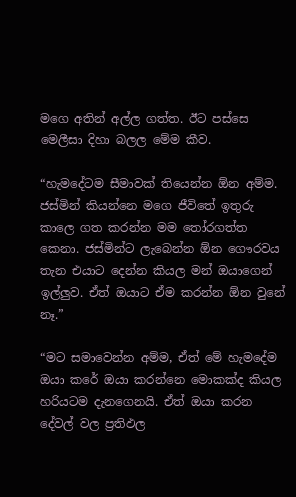මගෙ අතින් අල්ල ගත්ත. ඊට පස්සෙ මෙලීසා දිහා බලල මේම කීව.

“හැමදේටම සීමාවක් තියෙන්න ඕන අම්ම. ජස්මින් කියන්නෙ මගෙ ජීවිතේ ඉතුරු කාලෙ ගත කරන්න මම තෝරගත්ත කෙනා. ජස්මින්ට ලැබෙන්න ඕන ගෞරවය තැන එයාට දෙන්න කියල මන් ඔයාගෙන් ඉල්ලුව. ඒත් ඔයාට ඒම කරන්න ඕන වුනේ නෑ.”

“මට සමාවෙන්න අම්ම, ඒත් මේ හැමදේම ඔයා කරේ ඔයා කරන්නෙ මොකක්ද කියල හරියටම දැනගෙනයි. ඒත් ඔයා කරන දේවල් වල ප්‍රතිඵල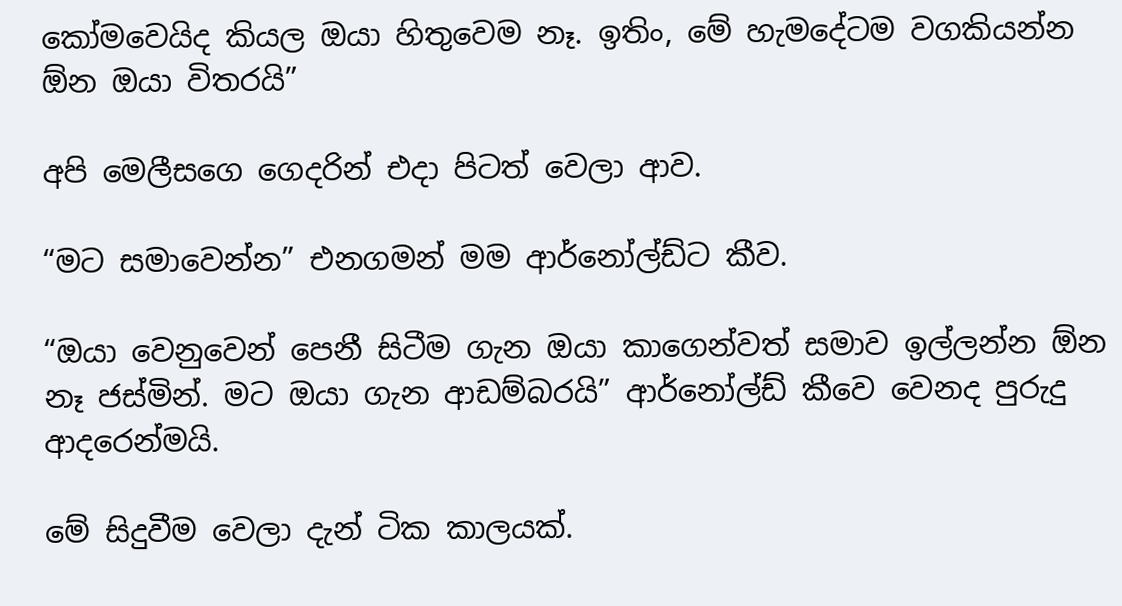කෝමවෙයිද කියල ඔයා හිතුවෙම නෑ. ඉතිං, මේ හැමදේටම වගකියන්න ඕන ඔයා විතරයි”

අපි මෙලීසගෙ ගෙදරින් එදා පිටත් වෙලා ආව.

“මට සමාවෙන්න” එනගමන් මම ආර්නෝල්ඩ්ට කීව.

“ඔයා වෙනුවෙන් පෙනී සිටීම ගැන ඔයා කාගෙන්වත් සමාව ඉල්ලන්න ඕන නෑ ජස්මින්. මට ඔයා ගැන ආඩම්බරයි” ආර්නෝල්ඩ් කීවෙ වෙනද පුරුදු ආදරෙන්මයි.

මේ සිදුවීම වෙලා දැන් ටික කාලයක්.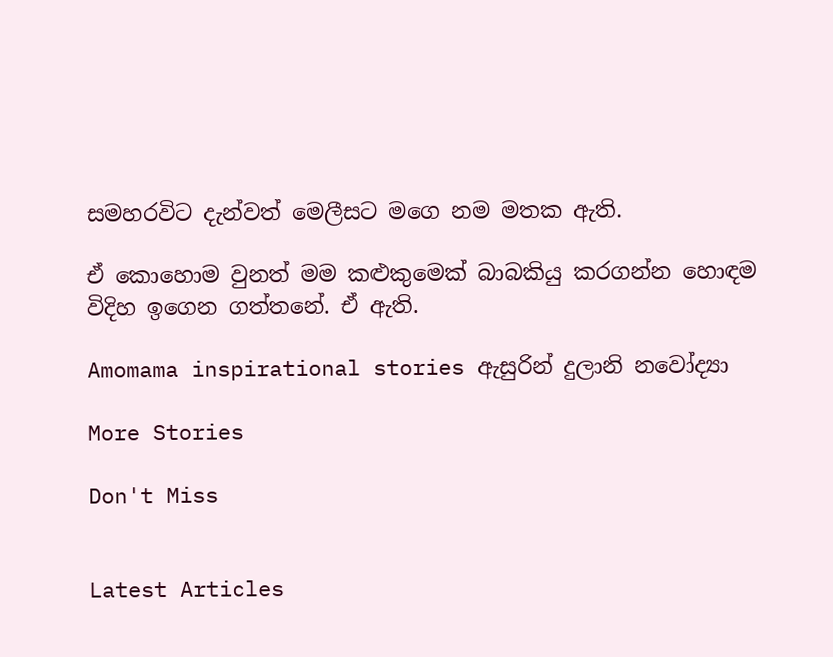සමහරවිට දැන්වත් මෙලීසට මගෙ නම මතක ඇති.

ඒ කොහොම වුනත් මම කළුකුමෙක් බාබකියු කරගන්න හොඳම විදිහ ඉගෙන ගත්තනේ. ඒ ඇති.

Amomama inspirational stories ඇසුරින් දුලානි නවෝද්‍යා

More Stories

Don't Miss


Latest Articles